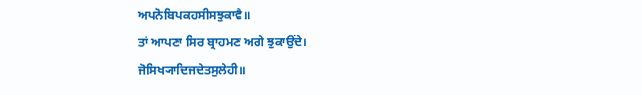ਅਪਨੋਬਿਪਕਹਸੀਸਝੁਕਾਵੈ॥
ਤਾਂ ਆਪਣਾ ਸਿਰ ਬ੍ਰਾਹਮਣ ਅਗੇ ਝੁਕਾਉਂਦੇ।
ਜੋਸਿਖ੍ਯਾਦਿਜਦੇਤਸੁਲੇਹੀ॥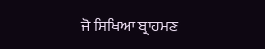ਜੋ ਸਿਖਿਆ ਬ੍ਰਾਹਮਣ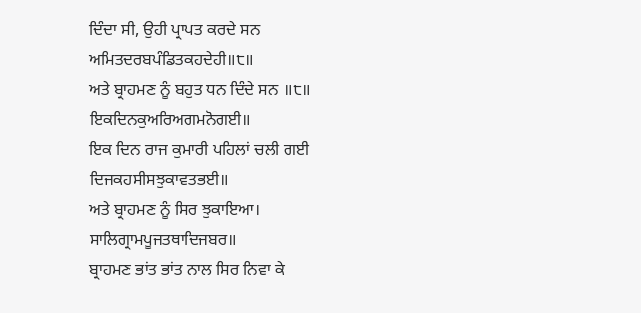ਦਿੰਦਾ ਸੀ, ਉਹੀ ਪ੍ਰਾਪਤ ਕਰਦੇ ਸਨ
ਅਮਿਤਦਰਬਪੰਡਿਤਕਹਦੇਹੀ॥੮॥
ਅਤੇ ਬ੍ਰਾਹਮਣ ਨੂੰ ਬਹੁਤ ਧਨ ਦਿੰਦੇ ਸਨ ॥੮॥
ਇਕਦਿਨਕੁਅਰਿਅਗਮਨੋਗਈ॥
ਇਕ ਦਿਨ ਰਾਜ ਕੁਮਾਰੀ ਪਹਿਲਾਂ ਚਲੀ ਗਈ
ਦਿਜਕਹਸੀਸਝੁਕਾਵਤਭਈ॥
ਅਤੇ ਬ੍ਰਾਹਮਣ ਨੂੰ ਸਿਰ ਝੁਕਾਇਆ।
ਸਾਲਿਗ੍ਰਾਮਪੂਜਤਥਾਦਿਜਬਰ॥
ਬ੍ਰਾਹਮਣ ਭਾਂਤ ਭਾਂਤ ਨਾਲ ਸਿਰ ਨਿਵਾ ਕੇ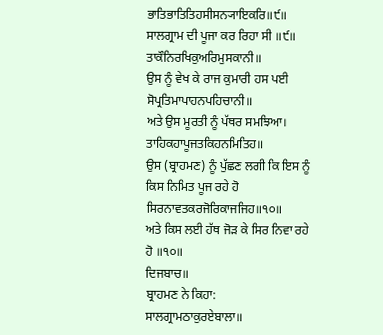ਭਾਤਿਭਾਤਿਤਿਹਸੀਸਨ੍ਯਾਇਕਰਿ॥੯॥
ਸਾਲਗ੍ਰਾਮ ਦੀ ਪੂਜਾ ਕਰ ਰਿਹਾ ਸੀ ॥੯॥
ਤਾਕੌਨਿਰਖਿਕੁਅਰਿਮੁਸਕਾਨੀ॥
ਉਸ ਨੂੰ ਵੇਖ ਕੇ ਰਾਜ ਕੁਮਾਰੀ ਹਸ ਪਈ
ਸੋਪ੍ਰਤਿਮਾਪਾਹਨਪਹਿਚਾਨੀ॥
ਅਤੇ ਉਸ ਮੂਰਤੀ ਨੂੰ ਪੱਥਰ ਸਮਝਿਆ।
ਤਾਹਿਕਹਾਪੂਜਤਕਿਹਨਮਿਤਿਹ॥
ਉਸ (ਬ੍ਰਾਹਮਣ) ਨੂੰ ਪੁੱਛਣ ਲਗੀ ਕਿ ਇਸ ਨੂੰ ਕਿਸ ਨਿਮਿਤ ਪੂਜ ਰਹੇ ਹੋ
ਸਿਰਨਾਵਤਕਰਜੋਰਿਕਾਜਜਿਹ॥੧੦॥
ਅਤੇ ਕਿਸ ਲਈ ਹੱਥ ਜੋੜ ਕੇ ਸਿਰ ਨਿਵਾ ਰਹੇ ਹੋ ॥੧੦॥
ਦਿਜਬਾਚ॥
ਬ੍ਰਾਹਮਣ ਨੇ ਕਿਹਾ:
ਸਾਲਗ੍ਰਾਮਠਾਕੁਰਏਬਾਲਾ॥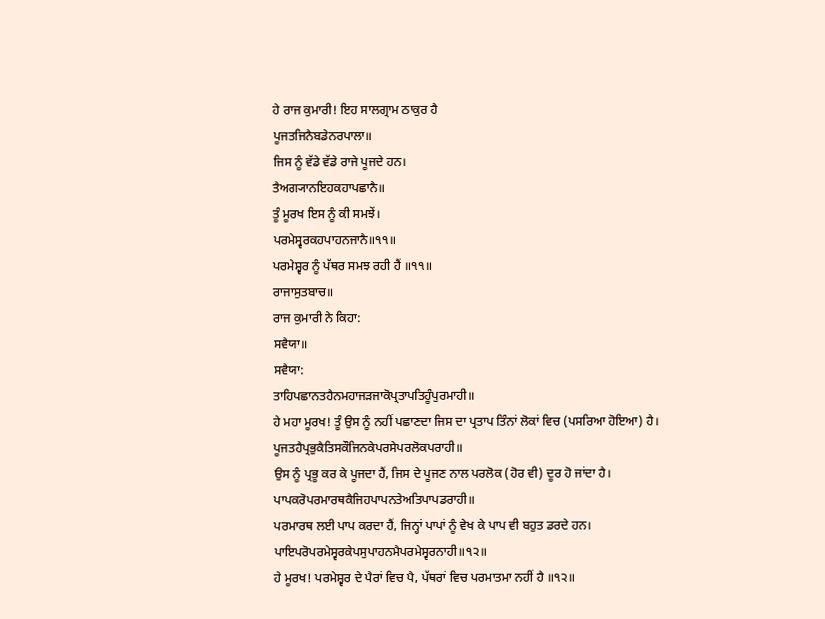ਹੇ ਰਾਜ ਕੁਮਾਰੀ! ਇਹ ਸਾਲਗ੍ਰਾਮ ਠਾਕੁਰ ਹੈ
ਪੂਜਤਜਿਨੈਬਡੇਨਰਪਾਲਾ॥
ਜਿਸ ਨੂੰ ਵੱਡੇ ਵੱਡੇ ਰਾਜੇ ਪੂਜਦੇ ਹਨ।
ਤੈਅਗ੍ਯਾਨਇਹਕਹਾਪਛਾਨੈ॥
ਤੂੰ ਮੂਰਖ ਇਸ ਨੂੰ ਕੀ ਸਮਝੇਂ।
ਪਰਮੇਸ੍ਵਰਕਹਪਾਹਨਜਾਨੈ॥੧੧॥
ਪਰਮੇਸ਼੍ਵਰ ਨੂੰ ਪੱਥਰ ਸਮਝ ਰਹੀ ਹੈਂ ॥੧੧॥
ਰਾਜਾਸੁਤਬਾਚ॥
ਰਾਜ ਕੁਮਾਰੀ ਨੇ ਕਿਹਾ:
ਸਵੈਯਾ॥
ਸਵੈਯਾ:
ਤਾਹਿਪਛਾਨਤਹੈਨਮਹਾਜੜਜਾਕੋਪ੍ਰਤਾਪਤਿਹੂੰਪੁਰਮਾਹੀ॥
ਹੇ ਮਹਾ ਮੂਰਖ! ਤੂੰ ਉਸ ਨੂੰ ਨਹੀਂ ਪਛਾਣਦਾ ਜਿਸ ਦਾ ਪ੍ਰਤਾਪ ਤਿੰਨਾਂ ਲੋਕਾਂ ਵਿਚ (ਪਸਰਿਆ ਹੋਇਆ) ਹੈ।
ਪੂਜਤਹੈਪ੍ਰਭੁਕੈਤਿਸਕੌਜਿਨਕੇਪਰਸੇਪਰਲੋਕਪਰਾਹੀ॥
ਉਸ ਨੂੰ ਪ੍ਰਭੂ ਕਰ ਕੇ ਪੂਜਦਾ ਹੈਂ, ਜਿਸ ਦੇ ਪੂਜਣ ਨਾਲ ਪਰਲੋਕ (ਹੋਰ ਵੀ) ਦੂਰ ਹੋ ਜਾਂਦਾ ਹੈ।
ਪਾਪਕਰੋਪਰਮਾਰਥਕੈਜਿਹਪਾਪਨਤੇਅਤਿਪਾਪਡਰਾਹੀ॥
ਪਰਮਾਰਥ ਲਈ ਪਾਪ ਕਰਦਾ ਹੈਂ, ਜਿਨ੍ਹਾਂ ਪਾਪਾਂ ਨੂੰ ਵੇਖ ਕੇ ਪਾਪ ਵੀ ਬਹੁਤ ਡਰਦੇ ਹਨ।
ਪਾਇਪਰੋਪਰਮੇਸ੍ਵਰਕੇਪਸੁਪਾਹਨਮੈਪਰਮੇਸ੍ਵਰਨਾਹੀ॥੧੨॥
ਹੇ ਮੂਰਖ! ਪਰਮੇਸ਼੍ਵਰ ਦੇ ਪੈਰਾਂ ਵਿਚ ਪੈ, ਪੱਥਰਾਂ ਵਿਚ ਪਰਮਾਤਮਾ ਨਹੀਂ ਹੈ ॥੧੨॥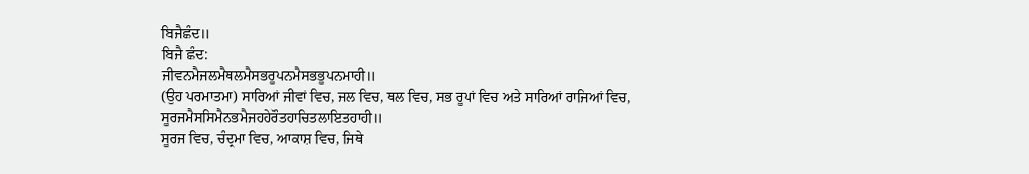ਬਿਜੈਛੰਦ॥
ਬਿਜੈ ਛੰਦ:
ਜੀਵਨਮੈਜਲਮੈਥਲਮੈਸਭਰੂਪਨਮੈਸਭਭੂਪਨਮਾਹੀ॥
(ਉਹ ਪਰਮਾਤਮਾ) ਸਾਰਿਆਂ ਜੀਵਾਂ ਵਿਚ, ਜਲ ਵਿਚ, ਥਲ ਵਿਚ, ਸਭ ਰੂਪਾਂ ਵਿਚ ਅਤੇ ਸਾਰਿਆਂ ਰਾਜਿਆਂ ਵਿਚ,
ਸੂਰਜਮੈਸਸਿਮੈਨਭਮੈਜਹਹੇਰੌਤਹਾਚਿਤਲਾਇਤਹਾਹੀ॥
ਸੂਰਜ ਵਿਚ, ਚੰਦ੍ਰਮਾ ਵਿਚ, ਆਕਾਸ਼ ਵਿਚ, ਜਿਥੇ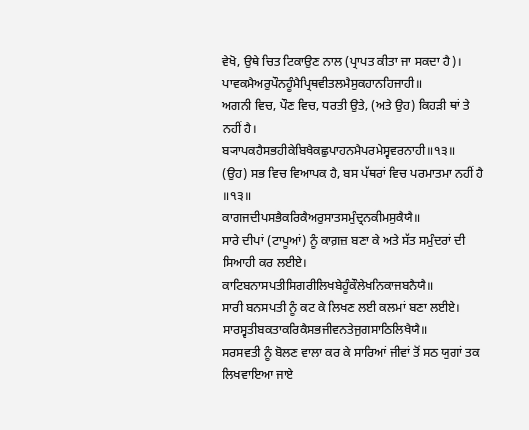ਵੇਖੋ, ਉਥੇ ਚਿਤ ਟਿਕਾਉਣ ਨਾਲ (ਪ੍ਰਾਪਤ ਕੀਤਾ ਜਾ ਸਕਦਾ ਹੈ)।
ਪਾਵਕਮੈਅਰੁਪੌਨਹੂੰਮੈਪ੍ਰਿਥਵੀਤਲਮੈਸੁਕਹਾਨਹਿਜਾਹੀ॥
ਅਗਨੀ ਵਿਚ, ਪੌਣ ਵਿਚ, ਧਰਤੀ ਉਤੇ, (ਅਤੇ ਉਹ) ਕਿਹੜੀ ਥਾਂ ਤੇ ਨਹੀਂ ਹੈ।
ਬ੍ਯਾਪਕਹੈਸਭਹੀਕੇਬਿਖੈਕਛੁਪਾਹਨਮੈਪਰਮੇਸ੍ਵਵਰਨਾਹੀ॥੧੩॥
(ਉਹ) ਸਭ ਵਿਚ ਵਿਆਪਕ ਹੈ, ਬਸ ਪੱਥਰਾਂ ਵਿਚ ਪਰਮਾਤਮਾ ਨਹੀਂ ਹੈ ॥੧੩॥
ਕਾਗਜਦੀਪਸਭੈਕਰਿਕੈਅਰੁਸਾਤਸਮੁੰਦ੍ਰਨਕੀਮਸੁਕੈਯੈ॥
ਸਾਰੇ ਦੀਪਾਂ (ਟਾਪੂਆਂ) ਨੂੰ ਕਾਗ਼ਜ਼ ਬਣਾ ਕੇ ਅਤੇ ਸੱਤ ਸਮੁੰਦਰਾਂ ਦੀ ਸਿਆਹੀ ਕਰ ਲਈਏ।
ਕਾਟਿਬਨਾਸਪਤੀਸਿਗਰੀਲਿਖਬੇਹੂੰਕੌਲੇਖਨਿਕਾਜਬਨੈਯੈ॥
ਸਾਰੀ ਬਨਸਪਤੀ ਨੂੰ ਕਟ ਕੇ ਲਿਖਣ ਲਈ ਕਲਮਾਂ ਬਣਾ ਲਈਏ।
ਸਾਰਸ੍ਵਤੀਬਕਤਾਕਰਿਕੈਸਭਜੀਵਨਤੇਜੁਗਸਾਠਿਲਿਖੈਯੈ॥
ਸਰਸਵਤੀ ਨੂੰ ਬੋਲਣ ਵਾਲਾ ਕਰ ਕੇ ਸਾਰਿਆਂ ਜੀਵਾਂ ਤੋਂ ਸਠ ਯੁਗਾਂ ਤਕ ਲਿਖਵਾਇਆ ਜਾਏ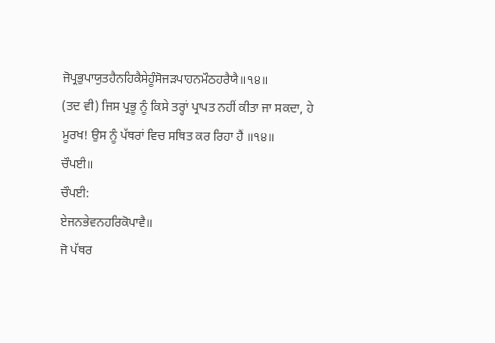ਜੋਪ੍ਰਭੁਪਾਯੁਤਹੈਨਹਿਕੈਸੇਹੂੰਸੋਜੜਪਾਹਨਮੌਠਹਰੈਯੈ॥੧੪॥
(ਤਦ ਵੀ) ਜਿਸ ਪ੍ਰਭੂ ਨੂੰ ਕਿਸੇ ਤਰ੍ਹਾਂ ਪ੍ਰਾਪਤ ਨਹੀਂ ਕੀਤਾ ਜਾ ਸਕਦਾ, ਹੇ ਮੂਰਖ! ਉਸ ਨੂੰ ਪੱਥਰਾਂ ਵਿਚ ਸਥਿਤ ਕਰ ਰਿਹਾ ਹੈਂ ॥੧੪॥
ਚੌਪਈ॥
ਚੌਪਈ:
ਏਜਨਭੇਵਨਹਰਿਕੋਪਾਵੈ॥
ਜੋ ਪੱਥਰ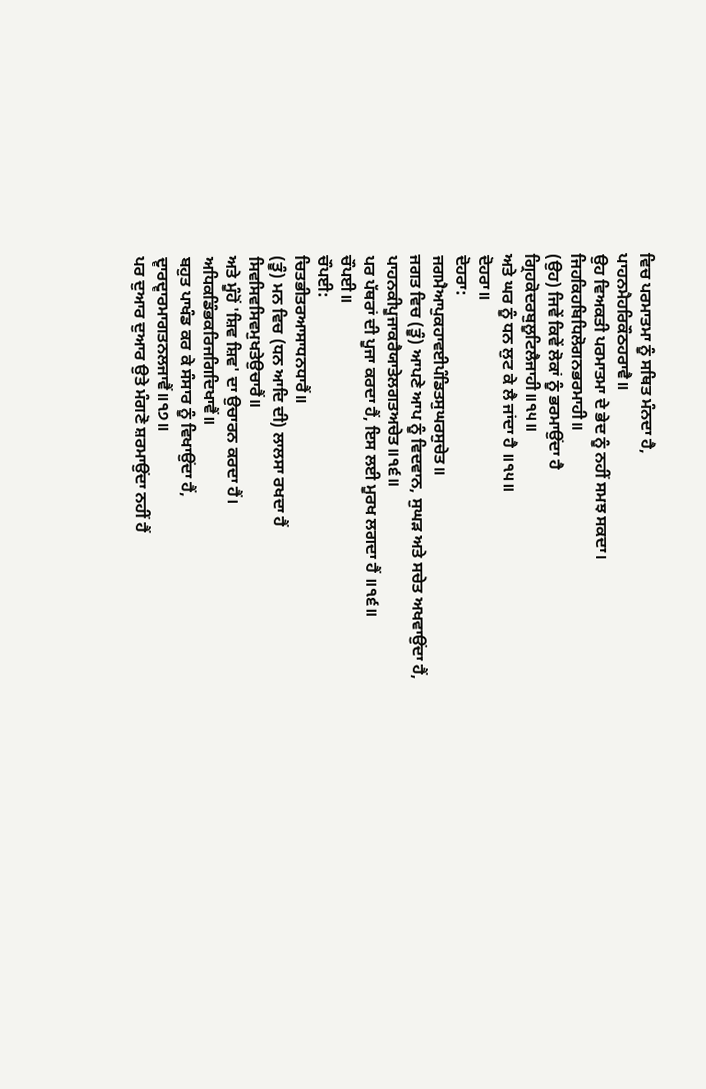ਵਿਚ ਪਰਮਾਤਮਾ ਨੂੰ ਸਥਿਤ ਮੰਨਦਾ ਹੈ,
ਪਾਹਨਮੈਹਰਿਕੌਠਹਰਾਵੈ॥
ਉਹ ਵਿਅਕਤੀ ਪਰਮਾਤਮਾ ਦੇ ਭੇਦ ਨੂੰ ਨਹੀਂ ਸਮਝ ਸਕਦਾ।
ਜਿਹਕਿਹਬਿਧਿਲੋਗਨਭਰਮਾਹੀ॥
(ਉਹ) ਜਿਵੇਂ ਕਿਵੇਂ ਲੋਕਾਂ ਨੂੰ ਭਰਮਾਉਂਦਾ ਹੈ
ਗ੍ਰਿਹਕੋਦਰਬੁਲੂਟਿਲੈਜਾਹੀ॥੧੫॥
ਅਤੇ ਘਰ ਨੂੰ ਧਨ ਲੁਟ ਕੇ ਲੈ ਜਾਂਦਾ ਹੈ ॥੧੫॥
ਦੋਹਰਾ॥
ਦੋਹਰਾ:
ਜਗਮੈਆਪੁਕਹਾਵਈਪੰਡਿਤਸੁਘਰਸੁਚੇਤ॥
ਜਗਤ ਵਿਚ (ਤੂੰ) ਆਪਣੇ ਆਪ ਨੂੰ ਵਿਦਵਾਨ, ਸੁਘੜ ਅਤੇ ਸਚੇਤ ਅਖਵਾਉਂਦਾ ਹੈਂ,
ਪਾਹਨਕੀਪੂਜਾਕਰੈਯਾਤੇਲਗਤਅਚੇਤ॥੧੬॥
ਪਰ ਪੱਥਰਾਂ ਦੀ ਪੂਜਾ ਕਰਦਾ ਹੈਂ, ਇਸ ਲਈ ਮੂਰਖ ਲਗਦਾ ਹੈਂ ॥੧੬॥
ਚੌਪਈ॥
ਚੌਪਈ:
ਚਿਤਭੀਤਰਆਸਾਧਨਧਾਰੈਂ॥
(ਤੂੰ) ਮਨ ਵਿਚ (ਧਨ ਆਦਿ ਦੀ) ਲਾਲਸਾ ਰਖਦਾ ਹੈਂ
ਸਿਵਸਿਵਸਿਵਮੁਖਤੇਉਚਾਰੈਂ॥
ਅਤੇ ਮੂੰਹੋਂ 'ਸ਼ਿਵ ਸ਼ਿਵ' ਦਾ ਉਚਾਰਨ ਕਰਦਾ ਹੈਂ।
ਅਧਿਕਡਿੰਭਕਰਿਜਗਿਦਿਖਾਵੈਂ॥
ਬਹੁਤ ਪਾਖੰਡ ਕਰ ਕੇ ਸੰਸਾਰ ਨੂੰ ਵਿਖਾਉਂਦਾ ਹੈਂ,
ਦ੍ਵਾਰਦ੍ਵਾਰਮਾਗਤਨਲਜਾਵੈਂ॥੧੭॥
ਪਰ ਦੁਆਰ ਦੁਆਰ ਉਤੇ ਮੰਗਣੋ ਸ਼ਰਮਾਉਂਦਾ ਨਹੀਂ ਹੈਂ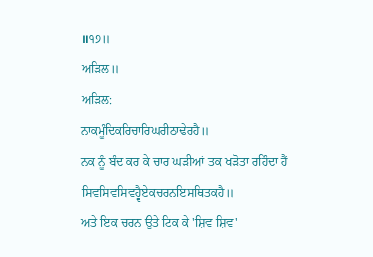॥੧੭॥
ਅੜਿਲ॥
ਅੜਿਲ:
ਨਾਕਮੂੰਦਿਕਰਿਚਾਰਿਘਰੀਠਾਢੇਰਹੈ॥
ਨਕ ਨੂੰ ਬੰਦ ਕਰ ਕੇ ਚਾਰ ਘੜੀਆਂ ਤਕ ਖੜੋਤਾ ਰਹਿੰਦਾ ਹੈਂ
ਸਿਵਸਿਵਸਿਵਹ੍ਵੈਏਕਚਰਨਇਸਥਿਤਕਹੈ॥
ਅਤੇ ਇਕ ਚਰਨ ਉਤੇ ਟਿਕ ਕੇ 'ਸ਼ਿਵ ਸ਼ਿਵ'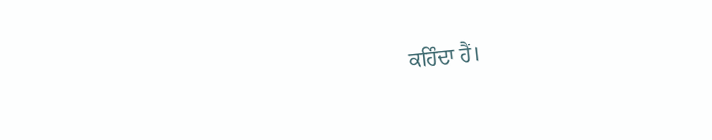ਕਹਿੰਦਾ ਹੈਂ।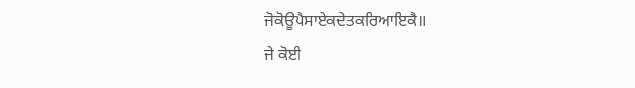ਜੋਕੋਊਪੈਸਾਏਕਦੇਤਕਰਿਆਇਕੈ॥
ਜੇ ਕੋਈ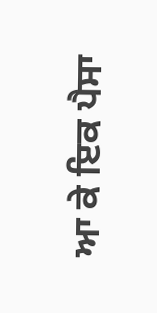ਆ ਕੇ ਇਕ ਪੈਸਾ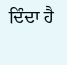ਦਿੰਦਾ ਹੈ